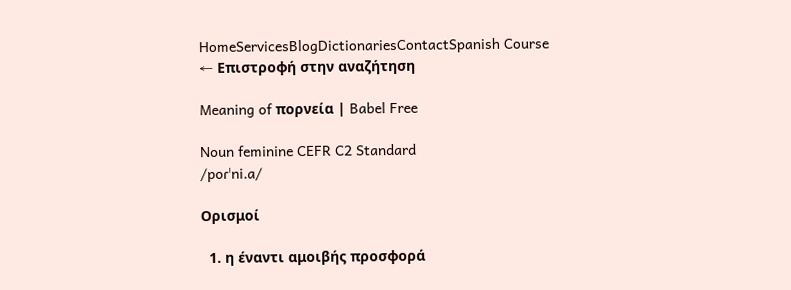HomeServicesBlogDictionariesContactSpanish Course
← Επιστροφή στην αναζήτηση

Meaning of πορνεία | Babel Free

Noun feminine CEFR C2 Standard
/poɾˈni.a/

Ορισμοί

  1. η έναντι αμοιβής προσφορά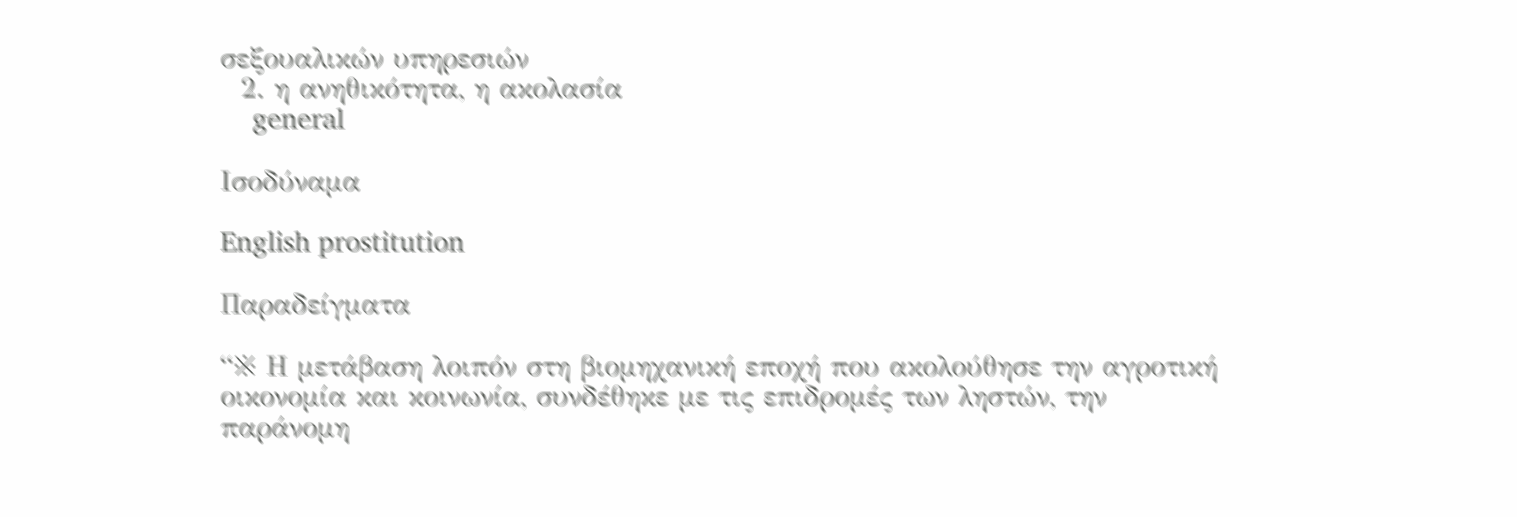σεξουαλικών υπηρεσιών
  2. η ανηθικότητα, η ακολασία
    general

Ισοδύναμα

English prostitution

Παραδείγματα

“※ Η μετάβαση λοιπόν στη βιομηχανική εποχή που ακολούθησε την αγροτική οικονομία και κοινωνία, συνδέθηκε με τις επιδρομές των ληστών, την παράνομη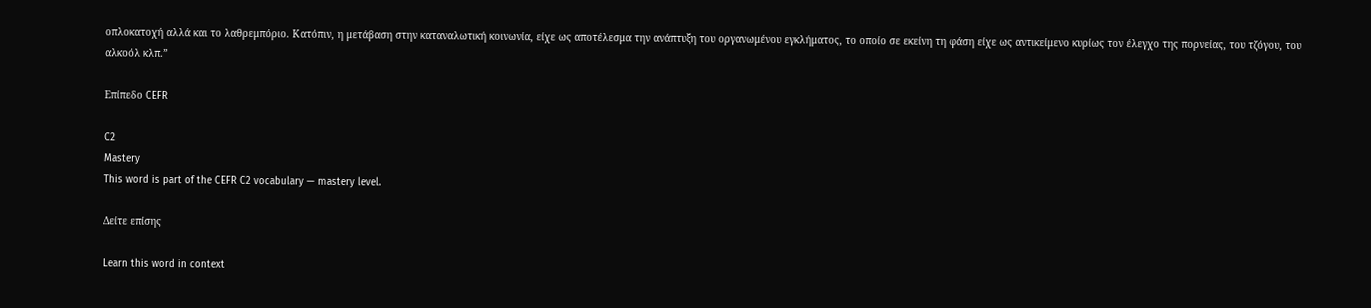οπλοκατοχή αλλά και το λαθρεμπόριο. Κατόπιν, η μετάβαση στην καταναλωτική κοινωνία, είχε ως αποτέλεσμα την ανάπτυξη του οργανωμένου εγκλήματος, το οποίο σε εκείνη τη φάση είχε ως αντικείμενο κυρίως τον έλεγχο της πορνείας, του τζόγου, του αλκοόλ κλπ.”

Επίπεδο CEFR

C2
Mastery
This word is part of the CEFR C2 vocabulary — mastery level.

Δείτε επίσης

Learn this word in context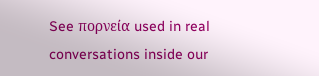See πορνεία used in real conversations inside our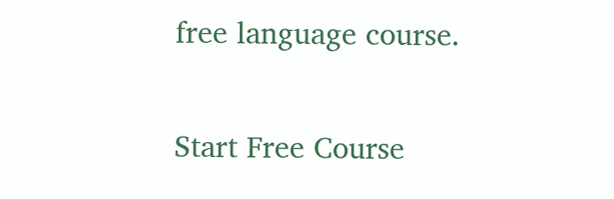free language course.

Start Free Course